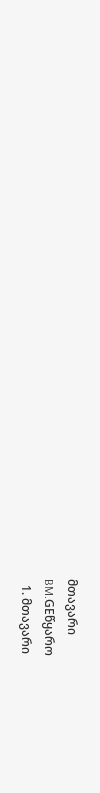მთავარი
BM.GEწყარო
  1. მთავარი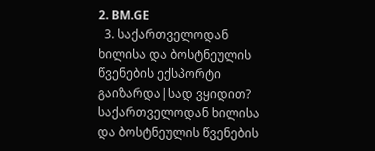2. BM.GE
  3. საქართველოდან ხილისა და ბოსტნეულის წვენების ექსპორტი გაიზარდა|სად ვყიდით?
საქართველოდან ხილისა და ბოსტნეულის წვენების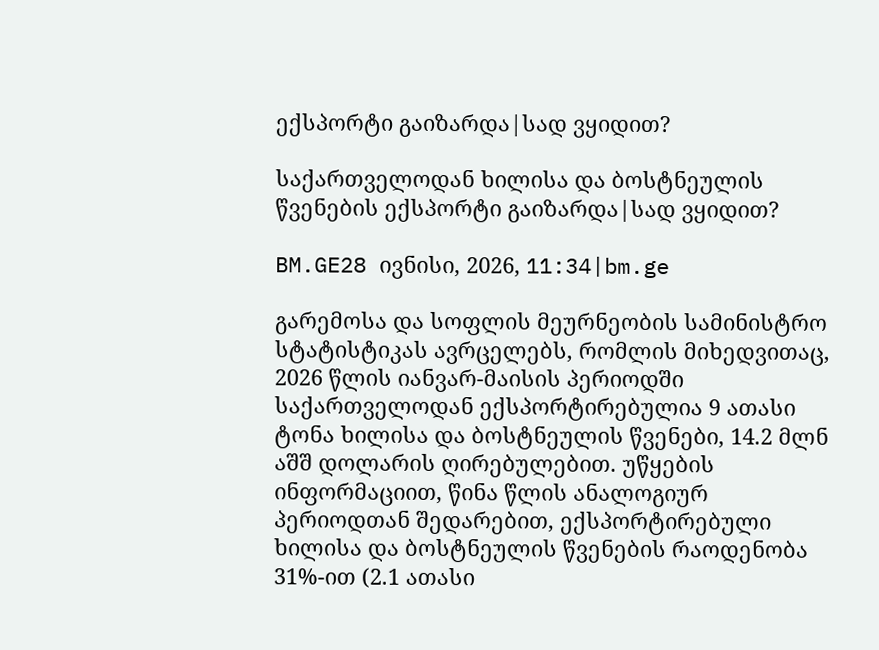ექსპორტი გაიზარდა|სად ვყიდით?

საქართველოდან ხილისა და ბოსტნეულის წვენების ექსპორტი გაიზარდა|სად ვყიდით?

BM.GE28 ივნისი, 2026, 11:34|bm.ge

გარემოსა და სოფლის მეურნეობის სამინისტრო სტატისტიკას ავრცელებს, რომლის მიხედვითაც, 2026 წლის იანვარ-მაისის პერიოდში საქართველოდან ექსპორტირებულია 9 ათასი ტონა ხილისა და ბოსტნეულის წვენები, 14.2 მლნ აშშ დოლარის ღირებულებით. უწყების ინფორმაციით, წინა წლის ანალოგიურ პერიოდთან შედარებით, ექსპორტირებული ხილისა და ბოსტნეულის წვენების რაოდენობა 31%-ით (2.1 ათასი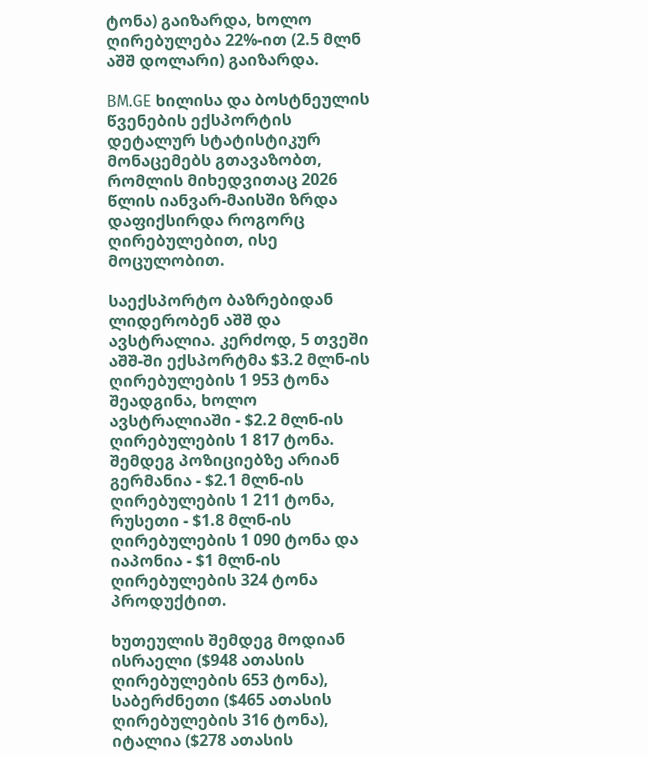ტონა) გაიზარდა, ხოლო ღირებულება 22%-ით (2.5 მლნ აშშ დოლარი) გაიზარდა.

BM.GE ხილისა და ბოსტნეულის წვენების ექსპორტის დეტალურ სტატისტიკურ მონაცემებს გთავაზობთ, რომლის მიხედვითაც 2026 წლის იანვარ-მაისში ზრდა დაფიქსირდა როგორც ღირებულებით, ისე მოცულობით.

საექსპორტო ბაზრებიდან ლიდერობენ აშშ და ავსტრალია. კერძოდ, 5 თვეში აშშ-ში ექსპორტმა $3.2 მლნ-ის ღირებულების 1 953 ტონა შეადგინა, ხოლო ავსტრალიაში - $2.2 მლნ-ის ღირებულების 1 817 ტონა. შემდეგ პოზიციებზე არიან გერმანია - $2.1 მლნ-ის ღირებულების 1 211 ტონა, რუსეთი - $1.8 მლნ-ის ღირებულების 1 090 ტონა და იაპონია - $1 მლნ-ის ღირებულების 324 ტონა პროდუქტით.

ხუთეულის შემდეგ მოდიან ისრაელი ($948 ათასის ღირებულების 653 ტონა), საბერძნეთი ($465 ათასის ღირებულების 316 ტონა), იტალია ($278 ათასის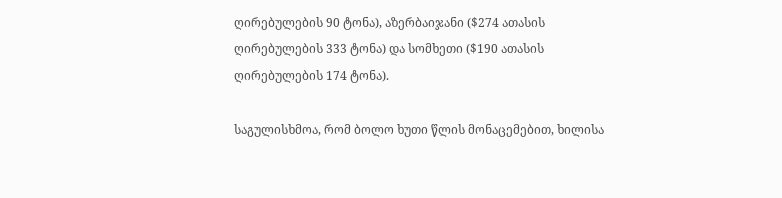ღირებულების 90 ტონა), აზერბაიჯანი ($274 ათასის ღირებულების 333 ტონა) და სომხეთი ($190 ათასის ღირებულების 174 ტონა).

საგულისხმოა, რომ ბოლო ხუთი წლის მონაცემებით, ხილისა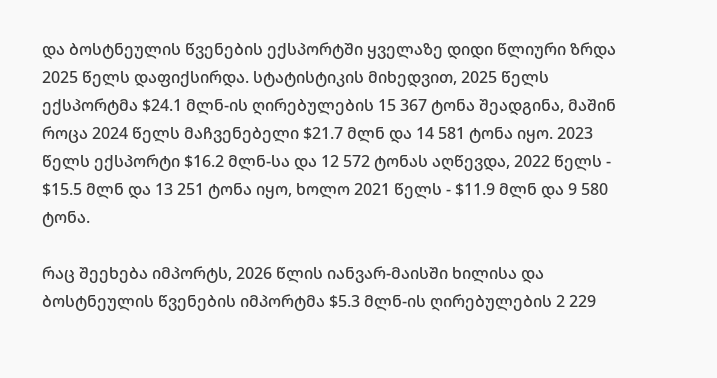და ბოსტნეულის წვენების ექსპორტში ყველაზე დიდი წლიური ზრდა 2025 წელს დაფიქსირდა. სტატისტიკის მიხედვით, 2025 წელს ექსპორტმა $24.1 მლნ-ის ღირებულების 15 367 ტონა შეადგინა, მაშინ როცა 2024 წელს მაჩვენებელი $21.7 მლნ და 14 581 ტონა იყო. 2023 წელს ექსპორტი $16.2 მლნ-სა და 12 572 ტონას აღწევდა, 2022 წელს - $15.5 მლნ და 13 251 ტონა იყო, ხოლო 2021 წელს - $11.9 მლნ და 9 580 ტონა.

რაც შეეხება იმპორტს, 2026 წლის იანვარ-მაისში ხილისა და ბოსტნეულის წვენების იმპორტმა $5.3 მლნ-ის ღირებულების 2 229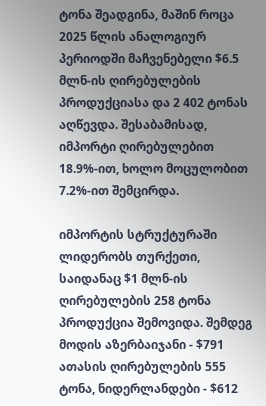ტონა შეადგინა, მაშინ როცა 2025 წლის ანალოგიურ პერიოდში მაჩვენებელი $6.5 მლნ-ის ღირებულების პროდუქციასა და 2 402 ტონას აღწევდა. შესაბამისად, იმპორტი ღირებულებით 18.9%-ით, ხოლო მოცულობით 7.2%-ით შემცირდა.

იმპორტის სტრუქტურაში ლიდერობს თურქეთი, საიდანაც $1 მლნ-ის ღირებულების 258 ტონა პროდუქცია შემოვიდა. შემდეგ მოდის აზერბაიჯანი - $791 ათასის ღირებულების 555 ტონა, ნიდერლანდები - $612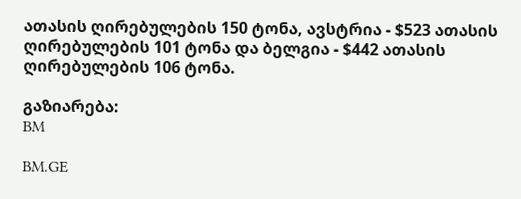ათასის ღირებულების 150 ტონა, ავსტრია - $523 ათასის ღირებულების 101 ტონა და ბელგია - $442 ათასის ღირებულების 106 ტონა.

გაზიარება:
BM

BM.GE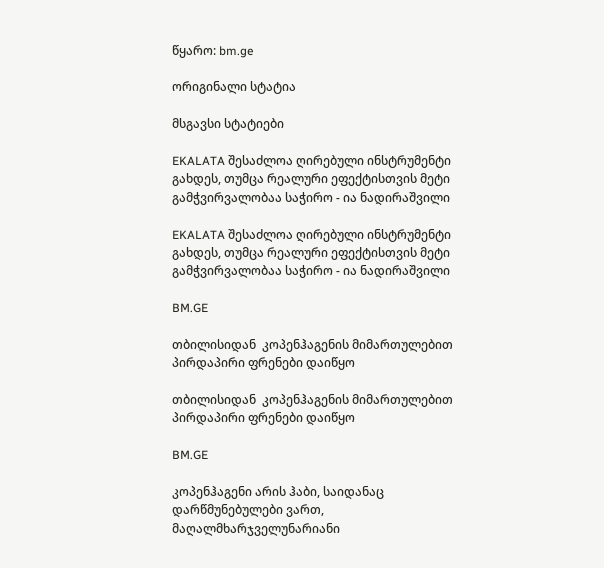წყარო: bm.ge

ორიგინალი სტატია

მსგავსი სტატიები

EKALATA შესაძლოა ღირებული ინსტრუმენტი გახდეს, თუმცა რეალური ეფექტისთვის მეტი გამჭვირვალობაა საჭირო - ია ნადირაშვილი

EKALATA შესაძლოა ღირებული ინსტრუმენტი გახდეს, თუმცა რეალური ეფექტისთვის მეტი გამჭვირვალობაა საჭირო - ია ნადირაშვილი

BM.GE

თბილისიდან  კოპენჰაგენის მიმართულებით პირდაპირი ფრენები დაიწყო

თბილისიდან  კოპენჰაგენის მიმართულებით პირდაპირი ფრენები დაიწყო

BM.GE

კოპენჰაგენი არის ჰაბი, საიდანაც დარწმუნებულები ვართ, მაღალმხარჯველუნარიანი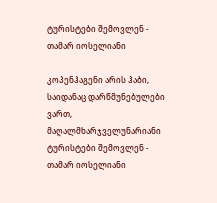ტურისტები შემოვლენ - თამარ იოსელიანი

კოპენჰაგენი არის ჰაბი, საიდანაც დარწმუნებულები ვართ, მაღალმხარჯველუნარიანი ტურისტები შემოვლენ - თამარ იოსელიანი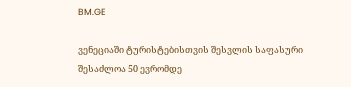BM.GE

ვენეციაში ტურისტებისთვის შესვლის საფასური შესაძლოა 50 ევრომდე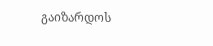გაიზარდოს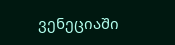ვენეციაში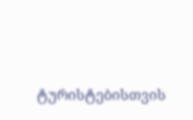ტურისტებისთვის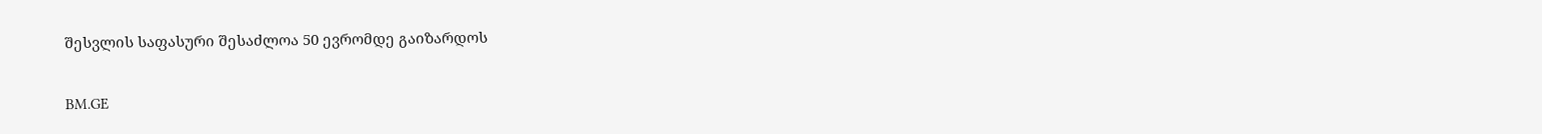შესვლის საფასური შესაძლოა 50 ევრომდე გაიზარდოს

BM.GE